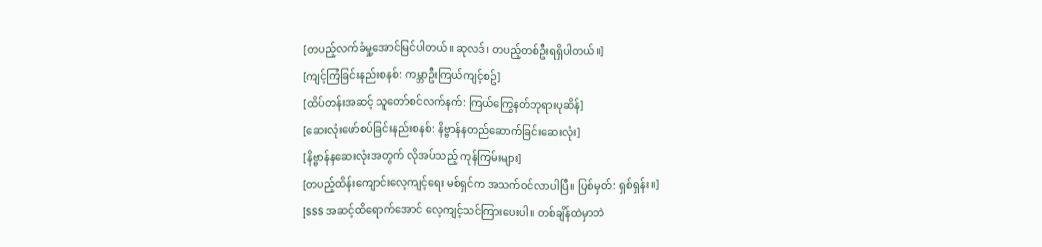[တပည့်လက်ခံမှု့အောင်မြင်ပါတယ်။ ဆုလဒ်၊ တပည့်တစ်ဦးရရှိပါတယ်။]
[ကျင့်ကြံခြင်းနည်းစနစ်: ကမ္ဘာဦးကြယ်ကျင့်စဥ်]
[ထိပ်တန်းအဆင့် သူတော်စင်လက်နက်: ကြယ်ကြွေနတ်ဘုရားပုဆိန်]
[ဆေးလုံးဖော်စပ်ခြင်းနည်းစနစ်: နိဗ္ဗာန်နတည်ဆောက်ခြင်းဆေးလုံး]
[နိဗ္ဗာန်နဆေးလုံးအတွက် လိုအပ်သည့် ကုန်ကြမ်းများ]
[တပည့်ထိန်းကျောင်းလေ့ကျင့်ရေး မစ်ရှင်က အသက်ဝင်လာပါပြီ။ ပြစ်မှတ်: ရှစ်ရှန်း။]
[SSS အဆင့်ထိရောက်အောင် လေ့ကျင့်သင်ကြားပေးပါ။ တစ်ချိန်ထဲမှာဘဲ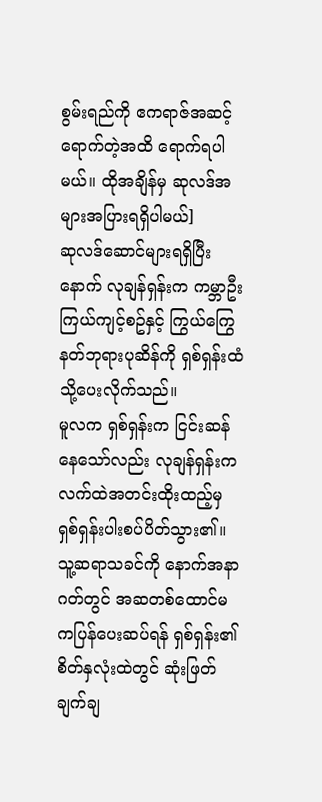စွမ်းရည်ကို ဧကရာဇ်အဆင့်ရောက်တဲ့အထိ ရောက်ရပါမယ်။ ထိုအချိန်မှ ဆုလဒ်အများအပြားရရှိပါမယ်]
ဆုလဒ်ဆောင်များရရှိပြီးနောက် လုချန်ရှန်းက ကမ္ဘာဦးကြယ်ကျင့်စဥ်နှင့် ကြွယ်ကြွေနတ်ဘုရားပုဆိန်ကို ရှစ်ရှန်းထံသို့ပေးလိုက်သည်။
မူလက ရှစ်ရှန်းက ငြင်းဆန်နေသော်လည်း လုချန်ရှန်းက လက်ထဲအတင်းထိုးထည့်မှ ရှစ်ရှန်းပါးစပ်ပိတ်သွား၏။
သူ့ဆရာသခင်ကို နောက်အနာဂတ်တွင် အဆတစ်ထောင်မကပြန်ပေးဆပ်ရန် ရှစ်ရှန်း၏စိတ်နှလုံးထဲတွင် ဆုံးဖြတ်ချက်ချ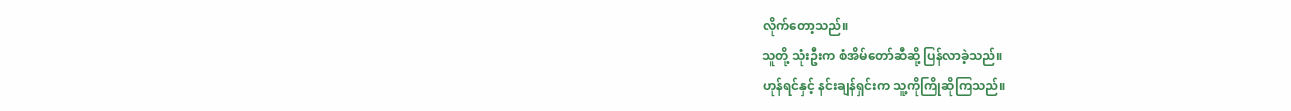လိုက်တော့သည်။
သူတို့ သုံးဦးက စံအိမ်တော်ဆီဆို့ ပြန်လာခဲ့သည်။
ဟုန်ရင်နှင့် နင်းချန်ရှင်းက သူ့ကိုကြိုဆိုကြသည်။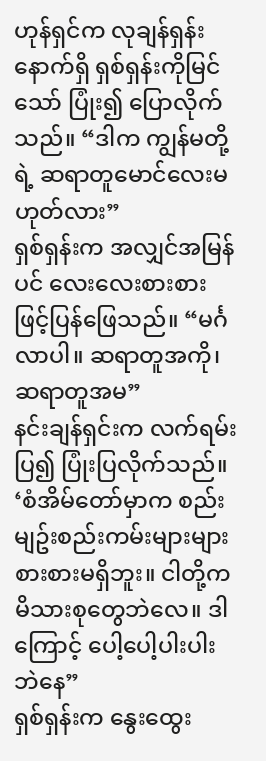ဟုန်ရှင်က လုချန်ရှန်းနောက်ရှိ ရှစ်ရှန်းကိုမြင်သော် ပြုံး၍ ပြောလိုက်သည်။ “ဒါက ကျွန်မတို့ရဲ့ ဆရာတူမောင်လေးမဟုတ်လား”
ရှစ်ရှန်းက အလျှင်အမြန်ပင် လေးလေးစားစားဖြင့်ပြန်ဖြေသည်။ “မင်္ဂလာပါ။ ဆရာတူအကို၊ ဆရာတူအမ”
နင်းချန်ရှင်းက လက်ရမ်းပြ၍ ပြုံးပြလိုက်သည်။ ‘စံအိမ်တော်မှာက စည်းမျဥ်းစည်းကမ်းများများစားစားမရှိဘူး။ ငါတို့က မိသားစုတွေဘဲလေ။ ဒါကြောင့် ပေါ့ပေါ့ပါးပါးဘဲနေ”
ရှစ်ရှန်းက နွေးထွေး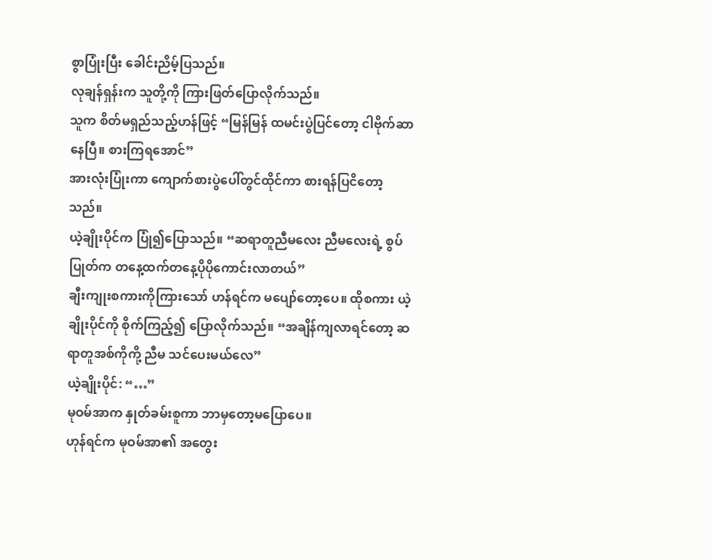စွာပြုံးပြီး ခေါင်းညိမ့်ပြသည်။
လုချန်ရှန်းက သူတို့ကို ကြားဖြတ်ပြောလိုက်သည်။
သူက စိတ်မရှည်သည့်ဟန်ဖြင့် “မြန်မြန် ထမင်းပွဲပြင်တော့ ငါဗိုက်ဆာနေပြီ။ စားကြရအောင်”
အားလုံးပြုံးကာ ကျောက်စားပွဲပေါ်တွင်ထိုင်ကာ စားရန်ပြငိတော့သည်။
ယဲ့ချိုးပိုင်က ပြုံ၍ပြောသည်။ “ဆရာတူညီမလေး ညီမလေးရဲ့ စွပ်ပြုတ်က တနေ့ထက်တနေ့ပိုပိုကောင်းလာတယ်”
ချီးကျုးစကားကိုကြားသော် ဟန်ရင်က မပျော်တော့ပေ။ ထိုစကား ယဲ့ချိုးပိုင်ကို စိုက်ကြည့်၍ ပြောလိုက်သည်။ “အချိန်ကျလာရင်တော့ ဆရာတူအစ်ကိုကို့ ညီမ သင်ပေးမယ်လေ”
ယဲ့ချိုးပိုင်: “…”
မုဝမ်အာက နှုတ်ခမ်းစူကာ ဘာမှတော့မပြောပေ။
ဟုန်ရင်က မုဝမ်အာ၏ အတွေး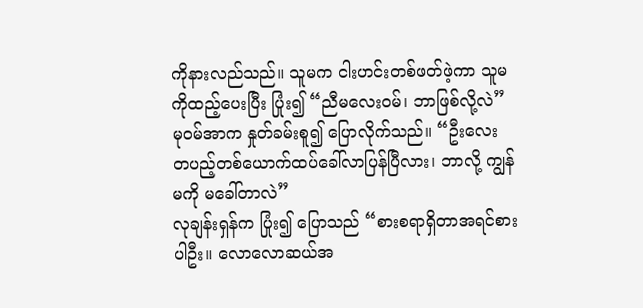ကိုနားလည်သည်။ သူမက ငါးဟင်းတစ်ဖတ်ဖဲ့ကာ သူမကိုထည့်ပေးပြီး ပြုံး၍ “ညီမလေးဝမ်၊ ဘာဖြစ်လို့လဲ”
မုဝမ်အာက နှုတ်ခမ်းစူ၍ ပြောလိုက်သည်။ “ဦးလေး တပည့်တစ်ယောက်ထပ်ခေါ်လာပြန်ပြီလား၊ ဘာလို့ ကျွန်မကို မခေါ်တာလဲ”
လုချန်းရှန်က ပြုံး၍ ပြောသည် “စားစရာရှိတာအရင်စားပါဦး။ လောလောဆယ်အ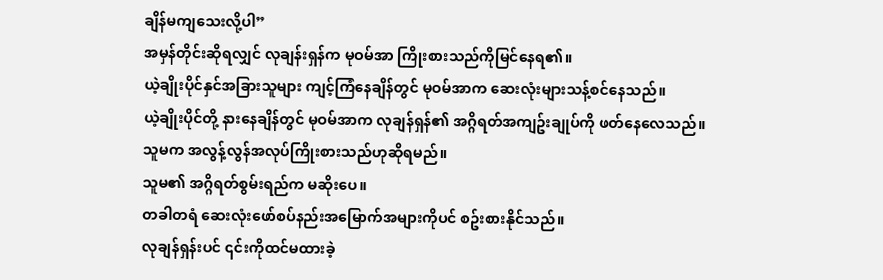ချိန်မကျသေးလို့ပါ”
အမှန်တိုင်းဆိုရလျှင် လုချန်းရှန်က မုဝမ်အာ ကြိုးစားသည်ကိုမြင်နေရ၏။
ယဲ့ချိုးပိုင်နှင်အခြားသူများ ကျင့်ကြံနေချိန်တွင် မုဝမ်အာက ဆေးလုံးများသန့်စင်နေသည်။
ယဲ့ချိုးပိုင်တို့ နားနေချိန်တွင် မုဝမ်အာက လုချန်ရှန်၏ အဂ္ဂိရတ်အကျဥ်းချုပ်ကို ဖတ်နေလေသည်။
သူမက အလွန့်လွန်အလုပ်ကြိုးစားသည်ဟုဆိုရမည်။
သူမ၏ အဂ္ဂိရတ်စွမ်းရည်က မဆိုးပေ။
တခါတရံ ဆေးလုံးဖော်စပ်နည်းအမြောက်အများကိုပင် စဥ်းစားနိုင်သည်။
လုချန်ရှန်းပင် ၎င်းကိုထင်မထားခဲ့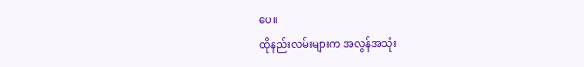ပေ။
ထိုနည်းလမ်းများက အလွန်အသုံး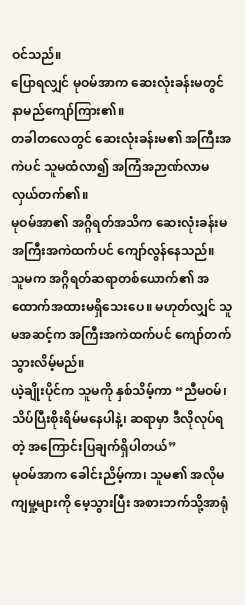ဝင်သည်။
ပြောရလျှင် မုဝမ်အာက ဆေးလုံးခန်းမတွင် နာမည်ကျော်ကြား၏။
တခါတလေတွင် ဆေးလုံးခန်းမ၏ အကြီးအကဲပင် သူမထံလာ၍ အကြံအဉာဏ်လာမလှယ်တက်၏။
မုဝမ်အာ၏ အဂ္ဂိရတ်အသိက ဆေးလုံးခန်းမအကြီးအကဲထက်ပင် ကျော်လွန်နေသည်။
သူမက အဂ္ဂိရတ်ဆရာတစ်ယောက်၏ အထောက်အထားမရှိသေးပေ။ မဟုတ်လျှင် သူမအဆင့်က အကြီးအကဲထက်ပင် ကျော်တက်သွားလိမ့်မည်။
ယဲ့ချိုးပိုင်က သူမကို နှစ်သိမ့်ကာ “ညီမဝမ်၊ သိပ်ပြီးစိုးရိမ်မနေပါနဲ့၊ ဆရာမှာ ဒီလိုလုပ်ရတဲ့ အကြောင်းပြချက်ရှိပါတယ်”
မုဝမ်အာက ခေါင်းညိမ့်ကာ၊ သူမ၏ အလိုမကျမှု့များကို မေ့သွားပြီး အစားဘက်သို့အာရုံ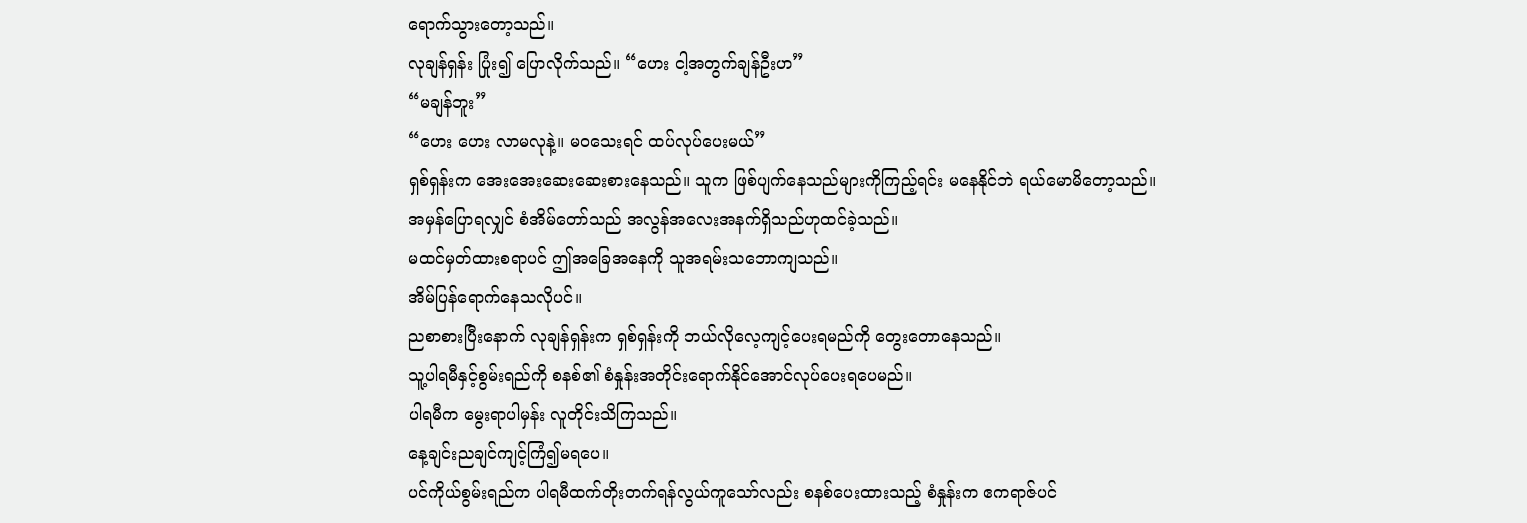ရောက်သွားတော့သည်။
လုချန်ရှန်း ပြုံး၍ ပြောလိုက်သည်။ “ဟေး ငါ့အတွက်ချန်ဦးဟ”
“မချန်ဘူး”
“ဟေး ဟေး လာမလုနဲ့။ မဝသေးရင် ထပ်လုပ်ပေးမယ်”
ရှစ်ရှန်းက အေးအေးဆေးဆေးစားနေသည်။ သူက ဖြစ်ပျက်နေသည်များကိုကြည့်ရင်း မနေနိုင်ဘဲ ရယ်မောမိတော့သည်။
အမှန်ပြောရလျှင် စံအိမ်တော်သည် အလွန်အလေးအနက်ရှိသည်ဟုထင်ခဲ့သည်။
မထင်မှတ်ထားစရာပင် ဤအခြေအနေကို သူအရမ်းသဘောကျသည်။
အိမ်ပြန်ရောက်နေသလိုပင်။
ညစာစားပြီးနောက် လုချန်ရှန်းက ရှစ်ရှန်းကို ဘယ်လိုလေ့ကျင့်ပေးရမည်ကို တွေးတောနေသည်။
သူ့ပါရမီနှင့်စွမ်းရည်ကို စနစ်၏ စံနှုန်းအတိုင်းရောက်နိုင်အောင်လုပ်ပေးရပေမည်။
ပါရမီက မွေးရာပါမှန်း လူတိုင်းသိကြသည်။
နေ့ချင်းညချင်ကျင့်ကြံ၍မရပေ။
ပင်ကိုယ်စွမ်းရည်က ပါရမီထက်တိုးတက်ရန်လွယ်ကူသော်လည်း စနစ်ပေးထားသည့် စံနှုန်းက ဧကရာဇ်ပင်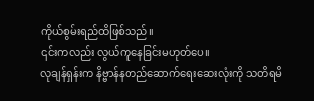ကိုယ်စွမ်းရည်ထိဖြစ်သည်။
၎င်းကလည်း လွယ်ကူနေခြင်းမဟုတ်ပေ။
လုချန်ရှန်းက နိဗ္ဗာန်နတည်ဆောက်ရေးဆေးလုံးကို သတိရမိ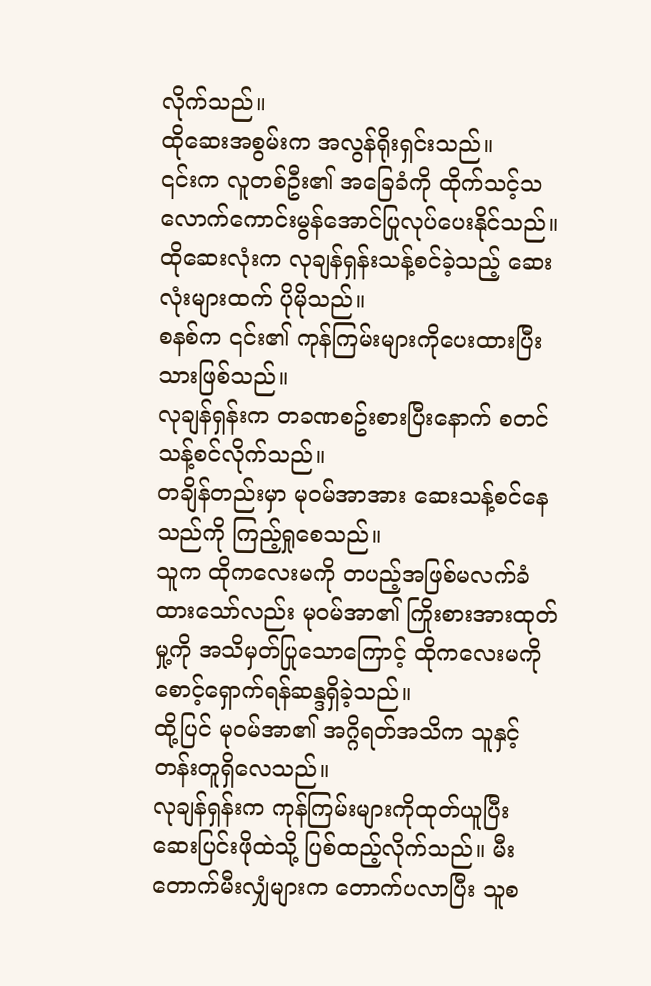လိုက်သည်။
ထိုဆေးအစွမ်းက အလွန်ရိုးရှင်းသည်။
၎င်းက လူတစ်ဦး၏ အခြေခံကို ထိုက်သင့်သလောက်ကောင်းမွန်အောင်ပြုလုပ်ပေးနိုင်သည်။
ထိုဆေးလုံးက လုချန်ရှန်းသန့်စင်ခဲ့သည့် ဆေးလုံးများထက် ပိုမိုသည်။
စနစ်က ၎င်း၏ ကုန်ကြမ်းများကိုပေးထားပြီးသားဖြစ်သည်။
လုချန်ရှန်းက တခဏစဥ်းစားပြီးနောက် စတင်သန့်စင်လိုက်သည်။
တချိန်တည်းမှာ မုဝမ်အာအား ဆေးသန့်စင်နေသည်ကို ကြည့်ရှုစေသည်။
သူက ထိုကလေးမကို တပည့်အဖြစ်မလက်ခံထားသော်လည်း မုဝမ်အာ၏ ကြိုးစားအားထုတ်မှု့ကို အသိမှတ်ပြုသောကြောင့် ထိုကလေးမကို စောင့်ရှောက်ရန်ဆန္ဒရှိခဲ့သည်။
ထို့ပြင် မုဝမ်အာ၏ အဂ္ဂိရတ်အသိက သူနှင့်တန်းတူရှိလေသည်။
လုချန်ရှန်းက ကုန်ကြမ်းများကိုထုတ်ယူပြီး ဆေးပြင်းဖိုထဲသို့ ပြစ်ထည့်လိုက်သည်။ မီးတောက်မီးလျှံများက တောက်ပလာပြီး သူစ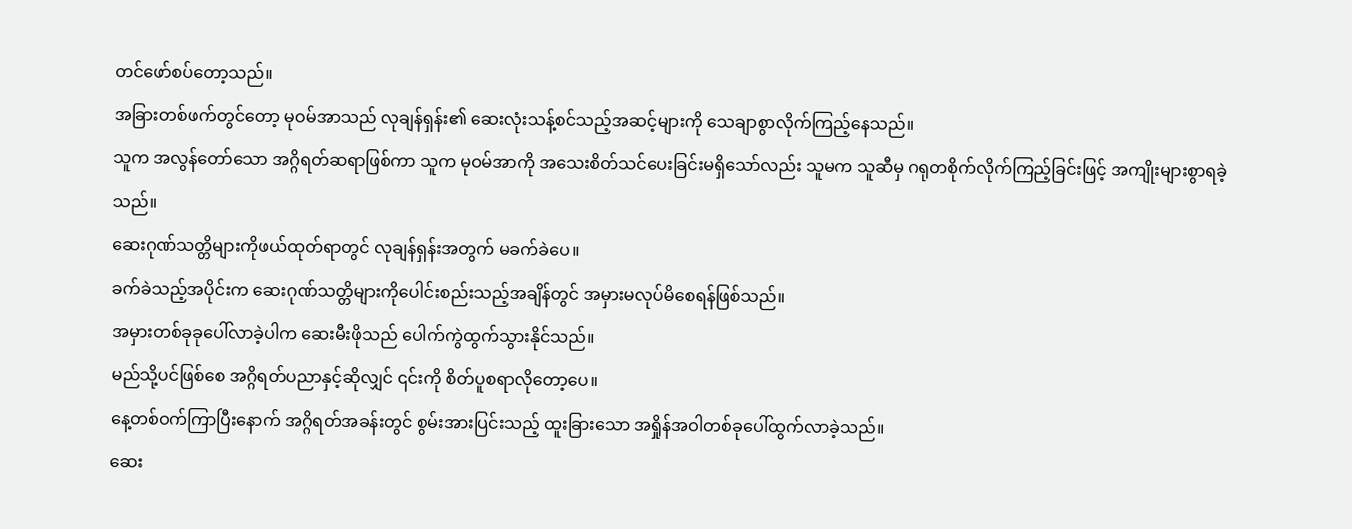တင်ဖော်စပ်တော့သည်။
အခြားတစ်ဖက်တွင်တော့ မုဝမ်အာသည် လုချန်ရှန်း၏ ဆေးလုံးသန့်စင်သည့်အဆင့်များကို သေချာစွာလိုက်ကြည့်နေသည်။
သူက အလွန်တော်သော အဂ္ဂိရတ်ဆရာဖြစ်ကာ သူက မုဝမ်အာကို အသေးစိတ်သင်ပေးခြင်းမရှိသော်လည်း သူမက သူဆီမှ ဂရုတစိုက်လိုက်ကြည့်ခြင်းဖြင့် အကျိုးများစွာရခဲ့သည်။
ဆေးဂုဏ်သတ္တိများကိုဖယ်ထုတ်ရာတွင် လုချန်ရှန်းအတွက် မခက်ခဲပေ။
ခက်ခဲသည့်အပိုင်းက ဆေးဂုဏ်သတ္တိများကိုပေါင်းစည်းသည့်အချိန်တွင် အမှားမလုပ်မိစေရန်ဖြစ်သည်။
အမှားတစ်ခုခုပေါ်လာခဲ့ပါက ဆေးမီးဖိုသည် ပေါက်ကွဲထွက်သွားနိုင်သည်။
မည်သို့ပင်ဖြစ်စေ အဂ္ဂိရတ်ပညာနှင့်ဆိုလျှင် ၎င်းကို စိတ်ပူစရာလိုတော့ပေ။
နေ့တစ်ဝက်ကြာပြီးနောက် အဂ္ဂိရတ်အခန်းတွင် စွမ်းအားပြင်းသည့် ထူးခြားသော အရှိုန်အဝါတစ်ခုပေါ်ထွက်လာခဲ့သည်။
ဆေး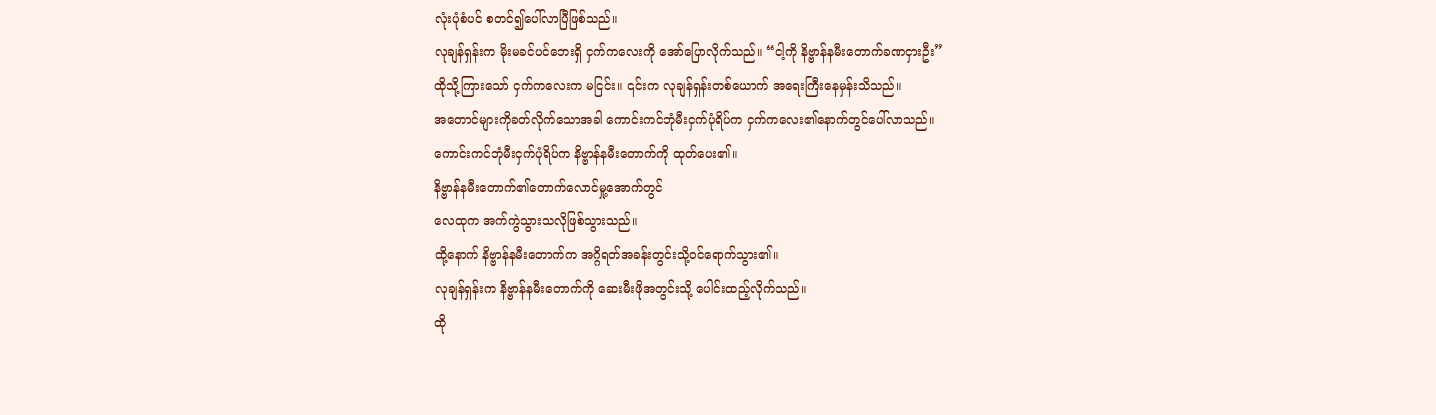လုံးပုံစံပင် စတင်၍ပေါ်လာပြီဖြစ်သည်။
လုချန်ရှန်းက မိုးမခင်ပင်ဘေးရှိ ငှက်ကလေးကို အော်ပြောလိုက်သည်။ “ငါ့ကို နိဗ္ဗာန်နမီးတောက်ခဏငှားဦး”
ထိုသို့ကြားသော် ငှက်ကလေးက မငြင်း။ ၎င်းက လုချန်ရှန်းတစ်ယောက် အရေးကြီးနေမှန်းသိသည်။
အတောင်များကိုခတ်လိုက်သောအခါ ကောင်းကင်ဘုံမီးငှက်ပုံရိပ်က ငှက်ကလေး၏နောက်တွင်ပေါ်လာသည်။
ကောင်းကင်ဘုံမီးငှက်ပုံရိပ်က နိဗ္ဗာန်နမီးတောက်ကို ထုတ်ပေး၏။
နိဗ္ဗာန်နမီးတောက်၏တောက်လောင်မှု့အောက်တွင်
လေထုက အက်ကွဲသွားသလိုဖြစ်သွားသည်။
ထို့နောက် နိဗ္ဗာန်နမီးတောက်က အဂ္ဂိရတ်အခန်းတွင်းသို့ဝင်ရောက်သွား၏။
လုချန်ရှန်းက နိဗ္ဗာန်နမီးတောက်ကို ဆေးမီးဖိုအတွင်းသို့ ပေါင်းထည့်လိုက်သည်။
ထို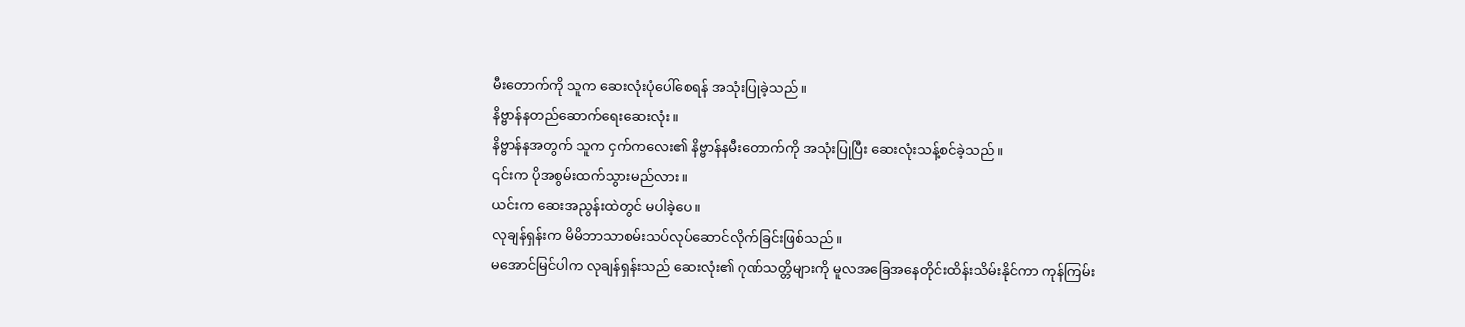မီးတောက်ကို သူက ဆေးလုံးပုံပေါ်စေရန် အသုံးပြုခဲ့သည်။
နိဗ္ဗာန်နတည်ဆောက်ရေးဆေးလုံး။
နိဗ္ဗာန်နအတွက် သူက ငှက်ကလေး၏ နိဗ္ဗာန်နမီးတောက်ကို အသုံးပြုပြီး ဆေးလုံးသန့်စင်ခဲ့သည်။
၎င်းက ပိုအစွမ်းထက်သွားမည်လား။
ယင်းက ဆေးအညွန်းထဲတွင် မပါခဲ့ပေ။
လုချန်ရှန်းက မိမိဘာသာစမ်းသပ်လုပ်ဆောင်လိုက်ခြင်းဖြစ်သည်။
မအောင်မြင်ပါက လုချန်ရှန်းသည် ဆေးလုံး၏ ဂုဏ်သတ္တိများကို မူလအခြေအနေတိုင်းထိန်းသိမ်းနိုင်ကာ ကုန်ကြမ်း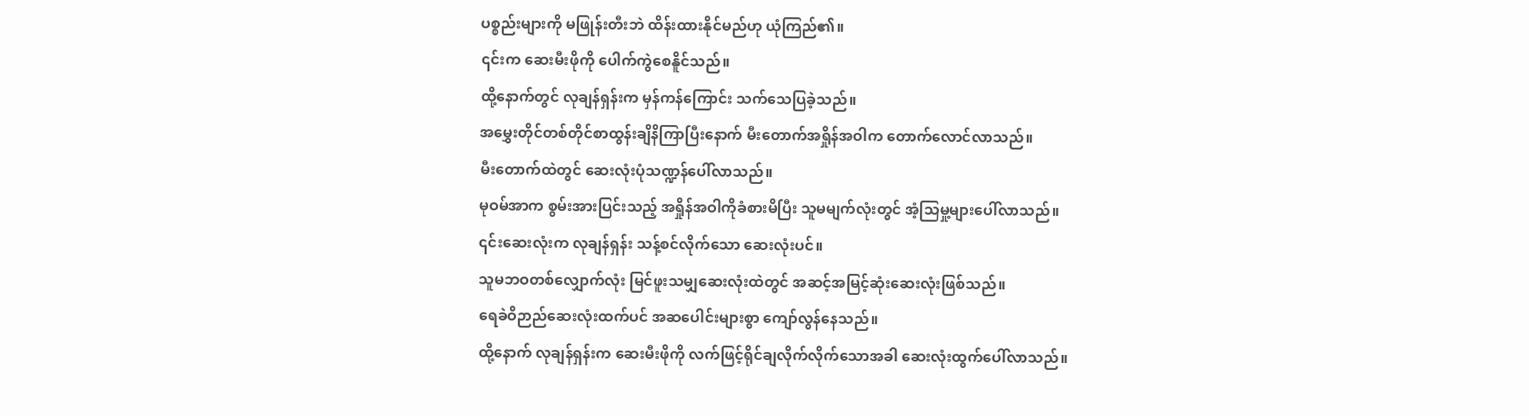ပစ္စည်းများကို မဖြုန်းတီးဘဲ ထိန်းထားနိုင်မည်ဟု ယုံကြည်၏။
၎င်းက ဆေးမီးဖိုကို ပေါက်ကွဲစေနိူင်သည်။
ထို့နောက်တွင် လုချန်ရှန်းက မှန်ကန်ကြောင်း သက်သေပြခဲ့သည်။
အမွှေးတိုင်တစ်တိုင်စာထွန်းချိနိကြာပြီးနောက် မီးတောက်အရှိုန်အဝါက တောက်လောင်လာသည်။
မီးတောက်ထဲတွင် ဆေးလုံးပုံသဏ္ဍန်ပေါ်လာသည်။
မုဝမ်အာက စွမ်းအားပြင်းသည့် အရှိုန်အဝါကိုခံစားမိပြီး သူမမျက်လုံးတွင် အံ့သြမှု့များပေါ်လာသည်။
၎င်းဆေးလုံးက လုချန်ရှန်း သန့်စင်လိုက်သော ဆေးလုံးပင်။
သူမဘဝတစ်လျှောက်လုံး မြင်ဖူးသမျှဆေးလုံးထဲတွင် အဆင့်အမြင့်ဆုံးဆေးလုံးဖြစ်သည်။
ရေခဲဝိဉာည်ဆေးလုံးထက်ပင် အဆပေါင်းများစွာ ကျော်လွန်နေသည်။
ထို့နောက် လုချန်ရှန်းက ဆေးမီးဖိုကို လက်ဖြင့်ရိုင်ချလိုက်လိုက်သောအခါ ဆေးလုံးထွက်ပေါ်လာသည်။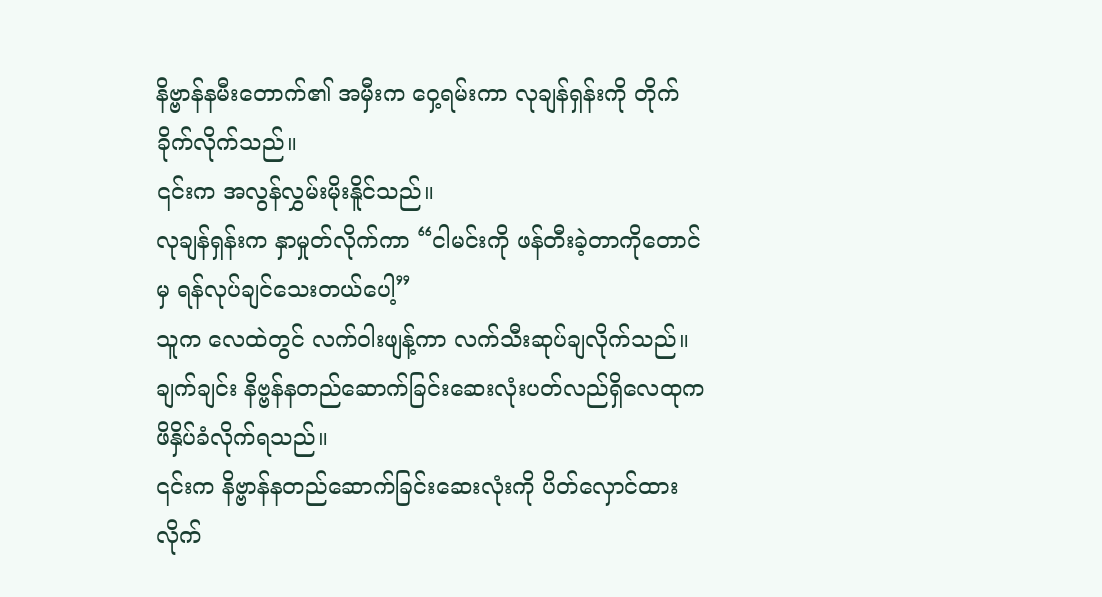နိဗ္ဗာန်နမီးတောက်၏ အမှီးက ဝှေ့ရမ်းကာ လုချန်ရှန်းကို တိုက်ခိုက်လိုက်သည်။
၎င်းက အလွန်လွှမ်းမိုးနိူင်သည်။
လုချန်ရှန်းက နှာမှုတ်လိုက်ကာ “ငါမင်းကို ဖန်တီးခဲ့တာကိုတောင်မှ ရန်လုပ်ချင်သေးတယ်ပေါ့”
သူက လေထဲတွင် လက်ဝါးဖျန့်ကာ လက်သီးဆုပ်ချလိုက်သည်။
ချက်ချင်း နိဗ္ဗန်နတည်ဆောက်ခြင်းဆေးလုံးပတ်လည်ရှိလေထုက ဖိနှိပ်ခံလိုက်ရသည်။
၎င်းက နိဗ္ဗာန်နတည်ဆောက်ခြင်းဆေးလုံးကို ပိတ်လှောင်ထားလိုက်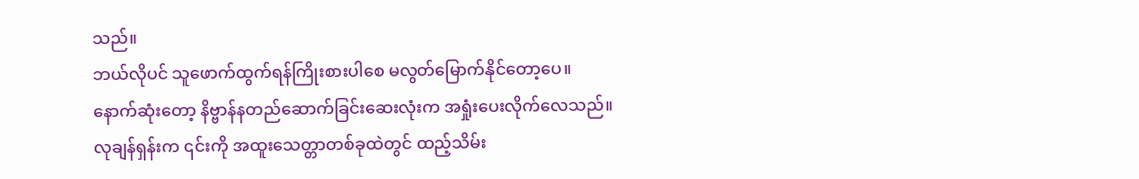သည်။
ဘယ်လိုပင် သူဖောက်ထွက်ရန်ကြိုးစားပါစေ မလွတ်မြောက်နိုင်တော့ပေ။
နောက်ဆုံးတော့ နိဗ္ဗာန်နတည်ဆောက်ခြင်းဆေးလုံးက အရှုံးပေးလိုက်လေသည်။
လုချန်ရှန်းက ၎င်းကို အထူးသေတ္တာတစ်ခုထဲတွင် ထည့်သိမ်း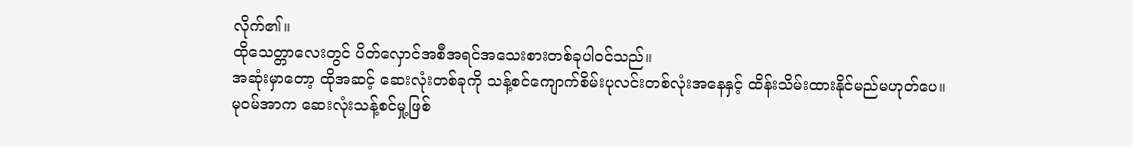လိုက်၏။
ထိုသေတ္တာလေးတွင် ပိတ်လှောင်အစီအရင်အသေးစားတစ်ခုပါဝင်သည်။
အဆုံးမှာတော့ ထိုအဆင့် ဆေးလုံးတစ်ခုကို သန့်စင်ကျောက်စိမ်းပုလင်းတစ်လုံးအနေနှင့် ထိန်းသိမ်းထားနိုင်မည်မဟုတ်ပေ။
မုဝမ်အာက ဆေးလုံးသန့်စင်မှု့ဖြစ်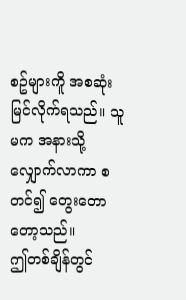စဥ်များကိူ အစဆုံးမြင်လိုက်ရသည်။ သူမက အနားသို့လျှောက်လာကာ စတင်၍ တွေးတောတော့သည်။
ဤတစ်ချိန်တွင်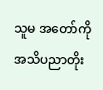သူမ အတော်ကို အသိပညာတိုး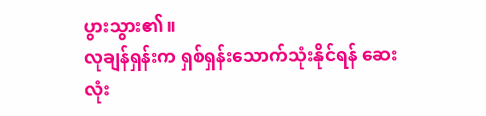ပွားသွား၏။
လုချန်ရှန်းက ရှစ်ရှန်းသောက်သုံးနိုင်ရန် ဆေးလုံး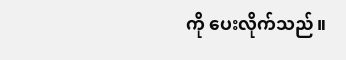ကို ပေးလိုက်သည်။